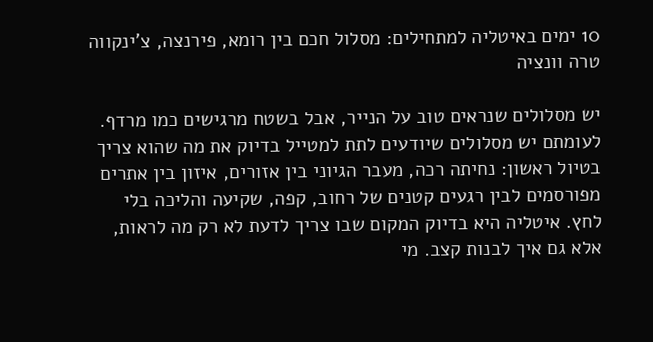10 ימים באיטליה למתחילים: מסלול חכם בין רומא, פירנצה, צ'ינקווה טרה וונציה

יש מסלולים שנראים טוב על הנייר, אבל בשטח מרגישים כמו מרדף. לעומתם יש מסלולים שיודעים לתת למטייל בדיוק את מה שהוא צריך בטיול ראשון: נחיתה רכה, מעבר הגיוני בין אזורים, איזון בין אתרים מפורסמים לבין רגעים קטנים של רחוב, קפה, שקיעה והליכה בלי לחץ. איטליה היא בדיוק המקום שבו צריך לדעת לא רק מה לראות, אלא גם איך לבנות קצב. מי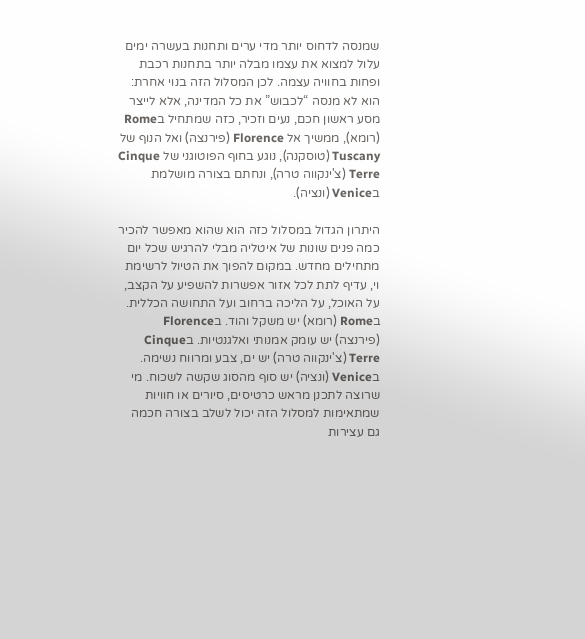שמנסה לדחוס יותר מדי ערים ותחנות בעשרה ימים עלול למצוא את עצמו מבלה יותר בתחנות רכבת ופחות בחוויה עצמה. לכן המסלול הזה בנוי אחרת: הוא לא מנסה “לכבוש” את כל המדינה, אלא לייצר מסע ראשון חכם, נעים וזכיר, כזה שמתחיל בRome (רומא), ממשיך אל Florence (פירנצה) ואל הנוף של Tuscany (טוסקנה), נוגע בחוף הפוטוגני של Cinque Terre (צ'ינקווה טרה), ונחתם בצורה מושלמת בVenice (ונציה).

היתרון הגדול במסלול כזה הוא שהוא מאפשר להכיר כמה פנים שונות של איטליה מבלי להרגיש שכל יום מתחילים מחדש. במקום להפוך את הטיול לרשימת וי, עדיף לתת לכל אזור אפשרות להשפיע על הקצב, על האוכל, על הליכה ברחוב ועל התחושה הכללית. בRome (רומא) יש משקל והוד. בFlorence (פירנצה) יש עומק אמנותי ואלגנטיות. בCinque Terre (צ'ינקווה טרה) יש ים, צבע ומרווח נשימה. בVenice (ונציה) יש סוף מהסוג שקשה לשכוח. מי שרוצה לתכנן מראש כרטיסים, סיורים או חוויות שמתאימות למסלול הזה יכול לשלב בצורה חכמה גם עצירות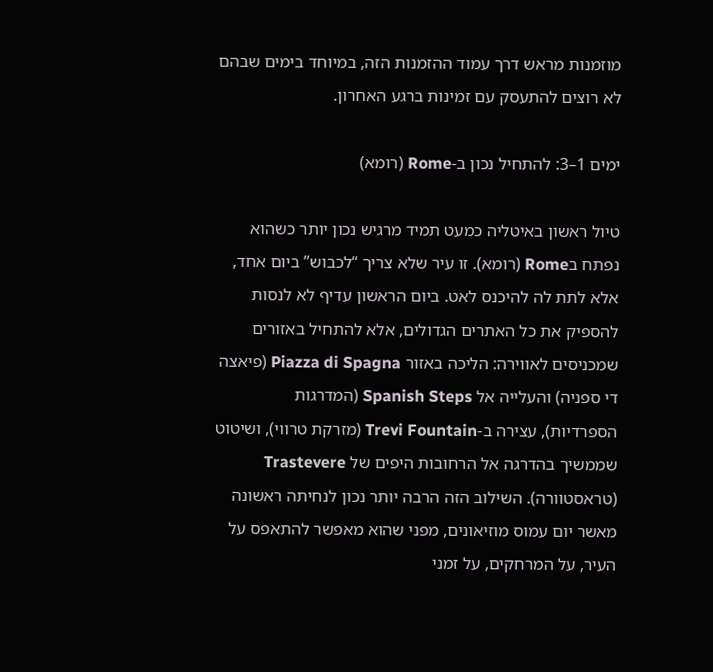מוזמנות מראש דרך עמוד ההזמנות הזה, במיוחד בימים שבהם לא רוצים להתעסק עם זמינות ברגע האחרון.

ימים 1–3: להתחיל נכון ב-Rome (רומא)

טיול ראשון באיטליה כמעט תמיד מרגיש נכון יותר כשהוא נפתח בRome (רומא). זו עיר שלא צריך “לכבוש” ביום אחד, אלא לתת לה להיכנס לאט. ביום הראשון עדיף לא לנסות להספיק את כל האתרים הגדולים, אלא להתחיל באזורים שמכניסים לאווירה: הליכה באזור Piazza di Spagna (פיאצה די ספניה) והעלייה אל Spanish Steps (המדרגות הספרדיות), עצירה ב-Trevi Fountain (מזרקת טרווי), ושיטוט שממשיך בהדרגה אל הרחובות היפים של Trastevere (טראסטוורה). השילוב הזה הרבה יותר נכון לנחיתה ראשונה מאשר יום עמוס מוזיאונים, מפני שהוא מאפשר להתאפס על העיר, על המרחקים, על זמני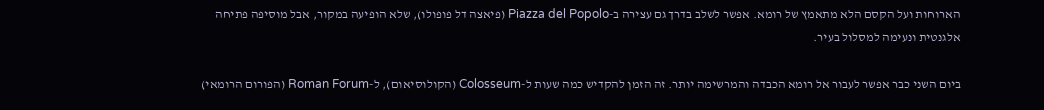הארוחות ועל הקסם הלא מתאמץ של רומא. אפשר לשלב בדרך גם עצירה ב-Piazza del Popolo (פיאצה דל פופולו), שלא הופיעה במקור, אבל מוסיפה פתיחה אלגנטית ונעימה למסלול בעיר.

ביום השני כבר אפשר לעבור אל רומא הכבדה והמרשימה יותר. זה הזמן להקדיש כמה שעות ל-Colosseum (הקולוסיאום), ל-Roman Forum (הפורום הרומאי)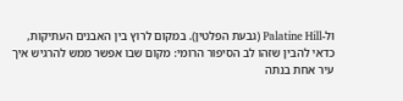ול-Palatine Hill (גבעת הפלטין). במקום לרוץ בין האבנים העתיקות, כדאי להבין שזהו לב הסיפור הרומי: מקום שבו אפשר ממש להרגיש איך עיר אחת בנתה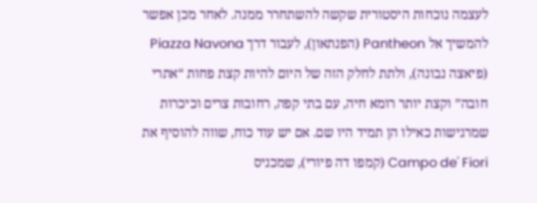לעצמה נוכחות היסטורית שקשה להשתחרר ממנה. לאחר מכן אפשר להמשיך אל Pantheon (הפנתאון), לעבור דרך Piazza Navona (פיאצה נבונה), ולתת לחלק הזה של היום להיות קצת פחות “אתרי חובה” וקצת יותר רומא חיה, עם בתי קפה, רחובות צרים וכיכרות שמרגישות כאילו הן תמיד היו שם. אם יש עוד כוח, שווה להוסיף את Campo de' Fiori (קמפו דה פיורי), שמכניס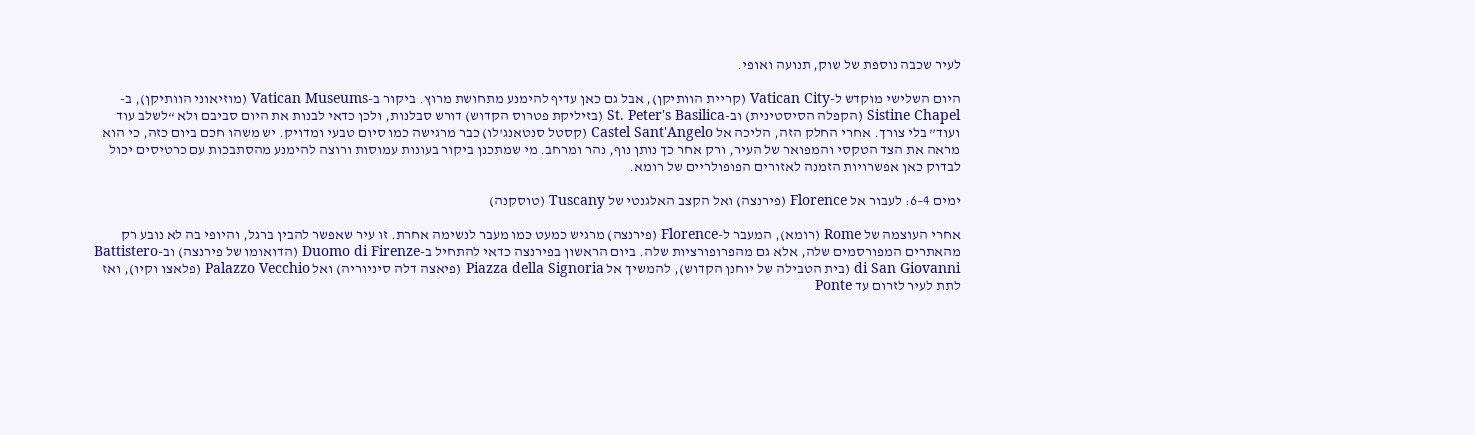לעיר שכבה נוספת של שוק, תנועה ואופי.

היום השלישי מוקדש ל-Vatican City (קריית הוותיקן), אבל גם כאן עדיף להימנע מתחושת מרוץ. ביקור ב-Vatican Museums (מוזיאוני הוותיקן), ב-Sistine Chapel (הקפלה הסיסטינית) וב-St. Peter's Basilica (בזיליקת פטרוס הקדוש) דורש סבלנות, ולכן כדאי לבנות את היום סביבם ולא “לשלב עוד ועוד” בלי צורך. אחרי החלק הזה, הליכה אל Castel Sant'Angelo (קסטל סנטאנג'לו) כבר מרגישה כמו סיום טבעי ומדויק. יש משהו חכם ביום כזה, כי הוא מראה את הצד הטקסי והמפואר של העיר, ורק אחר כך נותן נוף, נהר ומרחב. מי שמתכנן ביקור בעונות עמוסות ורוצה להימנע מהסתבכות עם כרטיסים יכול לבדוק כאן אפשרויות הזמנה לאזורים הפופולריים של רומא.

ימים 4–6: לעבור אל Florence (פירנצה) ואל הקצב האלגנטי של Tuscany (טוסקנה)

אחרי העוצמה של Rome (רומא), המעבר ל-Florence (פירנצה) מרגיש כמעט כמו מעבר לנשימה אחרת. זו עיר שאפשר להבין ברגל, והיופי בה לא נובע רק מהאתרים המפורסמים שלה, אלא גם מהפרופורציות שלה. ביום הראשון בפירנצה כדאי להתחיל ב-Duomo di Firenze (הדואומו של פירנצה) וב-Battistero di San Giovanni (בית הטבילה של יוחנן הקדוש), להמשיך אל Piazza della Signoria (פיאצה דלה סיניוריה) ואל Palazzo Vecchio (פלאצו וקיו), ואז לתת לעיר לזרום עד Ponte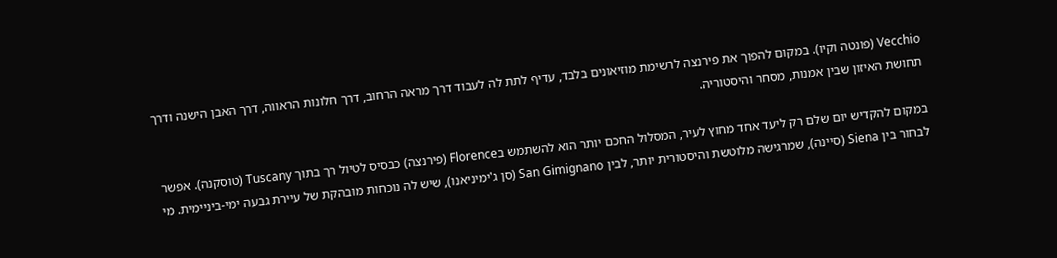Vecchio (פונטה וקיו). במקום להפוך את פירנצה לרשימת מוזיאונים בלבד, עדיף לתת לה לעבוד דרך מראה הרחוב, דרך חלונות הראווה, דרך האבן הישנה ודרך תחושת האיזון שבין אמנות, מסחר והיסטוריה.

במקום להקדיש יום שלם רק ליעד אחד מחוץ לעיר, המסלול החכם יותר הוא להשתמש בFlorence (פירנצה) כבסיס לטיול רך בתוך Tuscany (טוסקנה). אפשר לבחור בין Siena (סיינה), שמרגישה מלוטשת והיסטורית יותר, לבין San Gimignano (סן ג'ימיניאנו), שיש לה נוכחות מובהקת של עיירת גבעה ימי-ביניימית. מי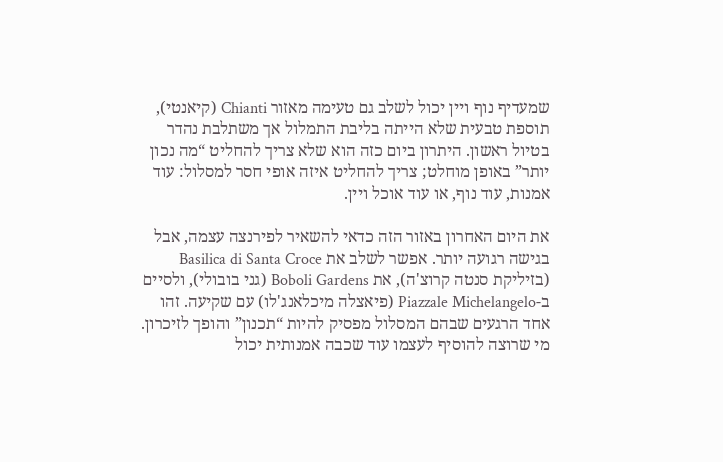שמעדיף נוף ויין יכול לשלב גם טעימה מאזור Chianti (קיאנטי), תוספת טבעית שלא הייתה בליבת התמלול אך משתלבת נהדר בטיול ראשון. היתרון ביום כזה הוא שלא צריך להחליט “מה נכון יותר” באופן מוחלט; צריך להחליט איזה אופי חסר למסלול: עוד אמנות, עוד נוף, או עוד אוכל ויין.

את היום האחרון באזור הזה כדאי להשאיר לפירנצה עצמה, אבל בגישה רגועה יותר. אפשר לשלב את Basilica di Santa Croce (בזיליקת סנטה קרוצ'ה), את Boboli Gardens (גני בובולי), ולסיים ב-Piazzale Michelangelo (פיאצלה מיכלאנג'לו) עם שקיעה. זהו אחד הרגעים שבהם המסלול מפסיק להיות “תכנון” והופך לזיכרון. מי שרוצה להוסיף לעצמו עוד שכבה אמנותית יכול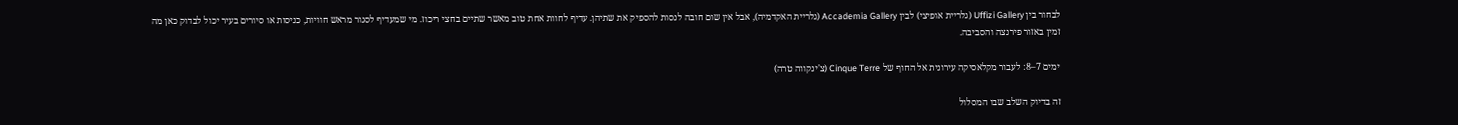לבחור בין Uffizi Gallery (גלריית אופיצי) לבין Accademia Gallery (גלריית האקדמיה), אבל אין שום חובה לנסות להספיק את שתיהן. עדיף לחוות אחת טוב מאשר שתיים בחצי ריכוז. מי שמעדיף לסגור מראש חוויות, כניסות או סיורים בעיר יכול לבדוק כאן מה זמין באזור פירנצה והסביבה.

ימים 7–8: לעבור מקלאסיקה עירונית אל החוף של Cinque Terre (צ'ינקווה טרה)

זה בדיוק השלב שבו המסלול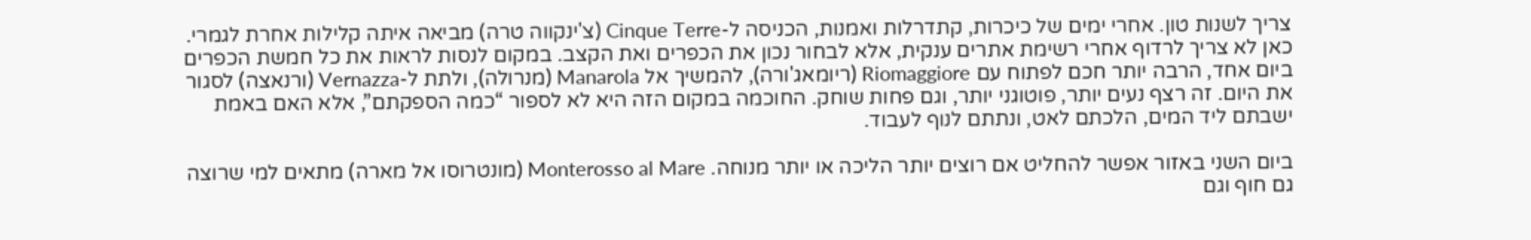צריך לשנות טון. אחרי ימים של כיכרות, קתדרלות ואמנות, הכניסה ל-Cinque Terre (צ'ינקווה טרה) מביאה איתה קלילות אחרת לגמרי. כאן לא צריך לרדוף אחרי רשימת אתרים ענקית, אלא לבחור נכון את הכפרים ואת הקצב. במקום לנסות לראות את כל חמשת הכפרים ביום אחד, הרבה יותר חכם לפתוח עם Riomaggiore (ריומאג'ורה), להמשיך אל Manarola (מנרולה), ולתת ל-Vernazza (ורנאצה) לסגור את היום. זה רצף נעים יותר, פוטוגני יותר, וגם פחות שוחק. החוכמה במקום הזה היא לא לספור “כמה הספקתם”, אלא האם באמת ישבתם ליד המים, הלכתם לאט, ונתתם לנוף לעבוד.

ביום השני באזור אפשר להחליט אם רוצים יותר הליכה או יותר מנוחה. Monterosso al Mare (מונטרוסו אל מארה) מתאים למי שרוצה גם חוף וגם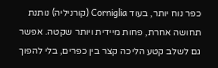כפר נוח יותר, בעוד Corniglia (קורניליה) נותנת תחושה אחרת, פחות מיידית ויותר שקטה. אפשר גם לשלב קטע הליכה קצר בין כפרים, בלי להפוך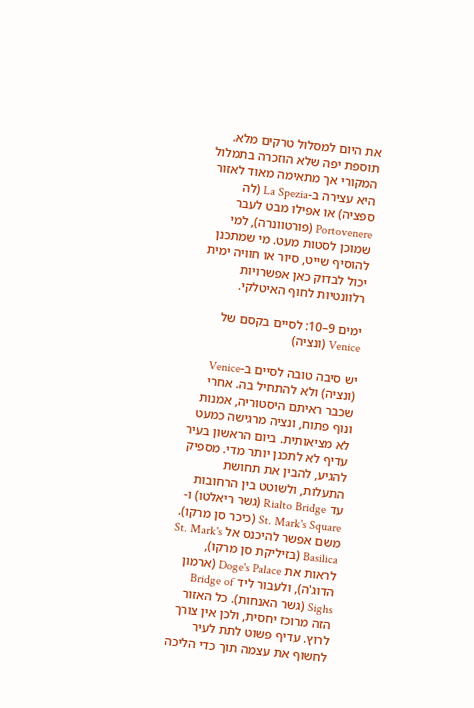את היום למסלול טרקים מלא. תוספת יפה שלא הוזכרה בתמלול המקורי אך מתאימה מאוד לאזור היא עצירה ב-La Spezia (לה ספציה) או אפילו מבט לעבר Portovenere (פורטוונרה), למי שמוכן לסטות מעט. מי שמתכנן להוסיף שייט, סיור או חוויה ימית יכול לבדוק כאן אפשרויות רלוונטיות לחוף האיטלקי.

ימים 9–10: לסיים בקסם של Venice (ונציה)

יש סיבה טובה לסיים ב-Venice (ונציה) ולא להתחיל בה. אחרי שכבר ראיתם היסטוריה, אמנות ונוף פתוח, ונציה מרגישה כמעט לא מציאותית. ביום הראשון בעיר עדיף לא לתכנן יותר מדי. מספיק להגיע, להבין את תחושת התעלות, ולשוטט בין הרחובות עד Rialto Bridge (גשר ריאלטו) ו-St. Mark's Square (כיכר סן מרקו). משם אפשר להיכנס אל St. Mark's Basilica (בזיליקת סן מרקו), לראות את Doge's Palace (ארמון הדוג'ה), ולעבור ליד Bridge of Sighs (גשר האנחות). כל האזור הזה מרוכז יחסית, ולכן אין צורך לרוץ. עדיף פשוט לתת לעיר לחשוף את עצמה תוך כדי הליכה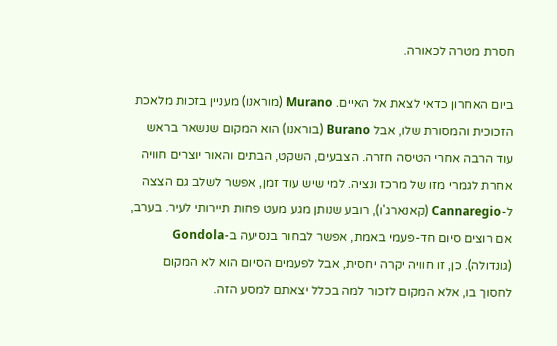חסרת מטרה לכאורה.

ביום האחרון כדאי לצאת אל האיים. Murano (מוראנו) מעניין בזכות מלאכת הזכוכית והמסורת שלו, אבל Burano (בוראנו) הוא המקום שנשאר בראש עוד הרבה אחרי הטיסה חזרה. הצבעים, השקט, הבתים והאור יוצרים חוויה אחרת לגמרי מזו של מרכז ונציה. למי שיש עוד זמן, אפשר לשלב גם הצצה ל-Cannaregio (קאנארג'ו), רובע שנותן מגע מעט פחות תיירותי לעיר. בערב, אם רוצים סיום חד-פעמי באמת, אפשר לבחור בנסיעה ב-Gondola (גונדולה). כן, זו חוויה יקרה יחסית, אבל לפעמים הסיום הוא לא המקום לחסוך בו, אלא המקום לזכור למה בכלל יצאתם למסע הזה.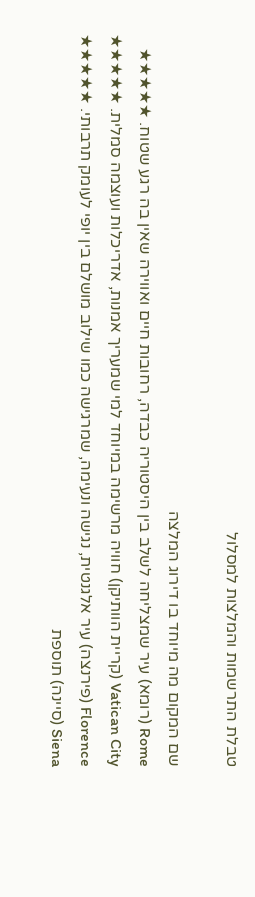טבלת התרשמות והמלצות למסלול

שם המקום מה מיוחד בו דירוג המלצה
Rome (רומא) עיר שמצליחה לשלב בין היסטוריה כבדה, רחובות חיים ואווירה שאין בה רגע שטוח. ★★★★★
Vatican City (קריית הוותיקן) חוויה מרשימה במיוחד למי שמעריך אמנות, אדריכלות ועוצמה סמלית. ★★★★★
Florence (פירנצה) עיר אלגנטית, נגישה ונעימה, שמרגישה כמו שילוב מושלם בין יופי לעומק תרבותי. ★★★★★
Siena (סיינה) תוספת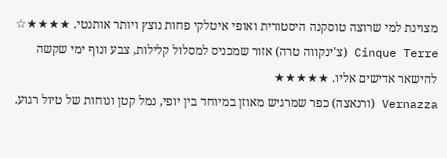מצוינת למי שרוצה טוסקנה היסטורית ואופי איטלקי פחות נוצץ ויותר אותנטי. ★★★★☆
Cinque Terre (צ'ינקווה טרה) אזור שמכניס למסלול קלילות, צבע ונוף ימי שקשה להישאר אדישים אליו. ★★★★★
Vernazza (ורנאצה) כפר שמרגיש מאוזן במיוחד בין יופי, נמל קטן ונוחות של טיול רגוע.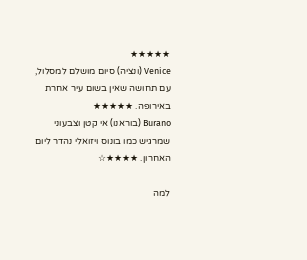★★★★★
Venice (ונציה) סיום מושלם למסלול, עם תחושה שאין בשום עיר אחרת באירופה. ★★★★★
Burano (בוראנו) אי קטן וצבעוני שמרגיש כמו בונוס ויזואלי נהדר ליום האחרון. ★★★★☆

למה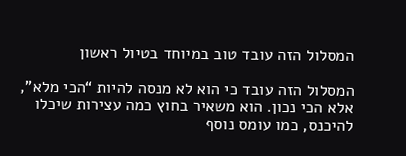המסלול הזה עובד טוב במיוחד בטיול ראשון

המסלול הזה עובד כי הוא לא מנסה להיות “הכי מלא”, אלא הכי נכון. הוא משאיר בחוץ כמה עצירות שיכלו להיכנס, כמו עומס נוסף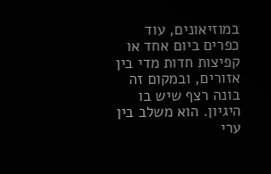במוזיאונים, עוד כפרים ביום אחד או קפיצות חדות מדי בין אזורים, ובמקום זה בונה רצף שיש בו היגיון. הוא משלב בין ערי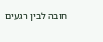חובה לבין רגעים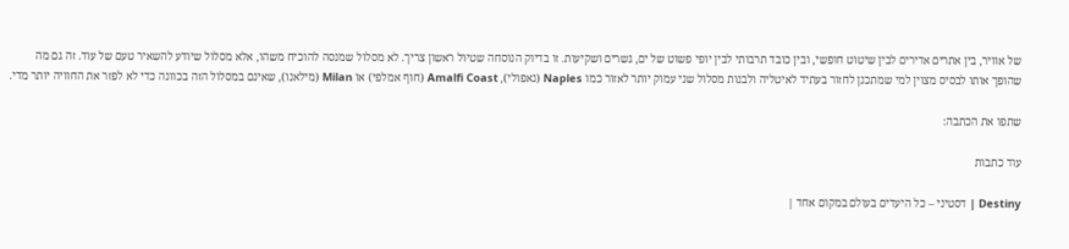של אוויר, בין אתרים אדירים לבין שיטוט חופשי, ובין כובד תרבותי לבין יופי פשוט של ים, גשרים ושקיעות. זו בדיוק הנוסחה שטיול ראשון צריך. לא מסלול שמנסה להוכיח משהו, אלא מסלול שיודע להשאיר טעם של עוד. זה גם מה שהופך אותו לבסיס מצוין למי שמתכנן לחזור בעתיד לאיטליה ולבנות מסלול שני עמוק יותר לאזור כמו Naples (נאפולי), Amalfi Coast (חוף אמלפי) או Milan (מילאנו), שאינם במסלול הזה בכוונה כדי לא לפזר את החוויה יותר מדי.

שתפו את הכתבה:

עוד כתבות

Destiny | דסטיני – כל היעדים בעולם במקום אחד |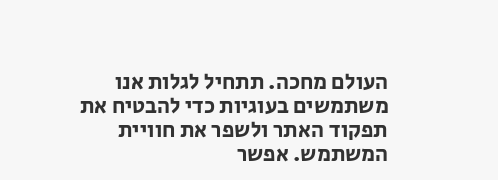העולם מחכה. תתחיל לגלות אנו משתמשים בעוגיות כדי להבטיח את תפקוד האתר ולשפר את חוויית המשתמש. אפשר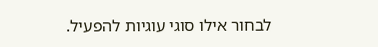לבחור אילו סוגי עוגיות להפעיל.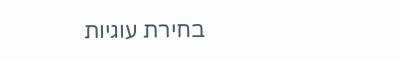בחירת עוגיות